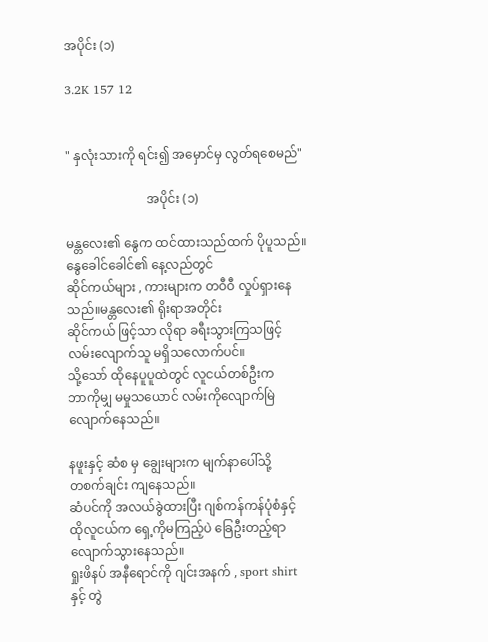အပိုင်း (၁)

3.2K 157 12


" နှလုံးသားကို ရင်း၍ အမှောင်မှ လွတ်ရစေမည်"

                          အပိုင်း (၁)

မန္တလေး၏ နွေက ထင်ထားသည်ထက် ပိုပူသည်။
နွေခေါင်ခေါင်၏ နေ့လည်တွင်
ဆိုင်ကယ်များ , ကားများက တဝီဝီ လှုပ်ရှားနေသည်။မန္တလေး၏ ရိုးရာအတိုင်း
ဆိုင်ကယ် ဖြင့်သာ လိုရာ ခရီးသွားကြသဖြင့်
လမ်းလျောက်သူ မရှိသလောက်ပင်။
သို့သော် ထိုနေပူပူထဲတွင် လူငယ်တစ်ဦးက
ဘာကိုမျှ မမှုသယောင် လမ်းကိုလျောက်မြဲလျောက်နေသည်။

နဖူးနှင့် ဆံစ မှ ချွေးများက မျက်နာပေါ်သို့
တစက်ချင်း ကျနေသည်။
ဆံပင်ကို အလယ်ခွဲထားပြီး ဂျစ်ကန်ကန်ပုံစံနှင့်
ထိုလူငယ်က ရှေ့ကိုမကြည့်ပဲ ခြေဦးတည့်ရာ
လျောက်သွားနေသည်။
ရှုးဖိနပ် အနီရောင်ကို ဂျင်းအနက် , sport shirt နှင့် တွဲ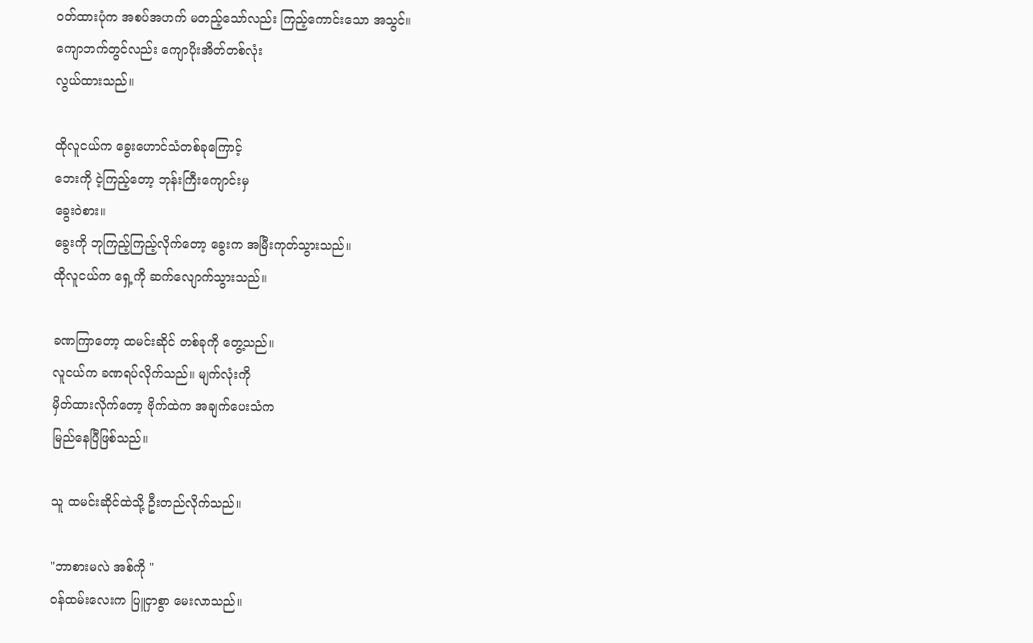ဝတ်ထားပုံက အစပ်အဟက် မတည့်သော်လည်း ကြည့်ကောင်းသော အသွင်။
ကျောဘက်တွင်လည်း ကျောပိုးအိတ်တစ်လုံး
လွယ်ထားသည်။

ထိုလူငယ်က ခွေးဟောင်သံတစ်ခုကြောင့်
ဘေးကို ငဲ့ကြည့်တော့ ဘုန်းကြီးကျောင်းမှ
ခွေးဝဲစား။
ခွေးကို ဘုကြည့်ကြည့်လိုက်တော့ ခွေးက အမြီးကုတ်သွားသည်။
ထိုလူငယ်က ရှေ့ကို ဆက်လျောက်သွားသည်။

ခဏကြာတော့ ထမင်းဆိုင် တစ်ခုကို တွေ့သည်။
လူငယ်က ခဏရပ်လိုက်သည်။ မျက်လုံးကို
မှိတ်ထားလိုက်တော့ ဗိုက်ထဲက အချက်ပေးသံက
မြည်နေပြီဖြစ်သည်။

သူ ထမင်းဆိုင်ထဲသို့ ဦးတည်လိုက်သည်။

"ဘာစားမလဲ အစ်ကို "
ဝန်ထမ်းလေးက ပြူငှာစွာ မေးလာသည်။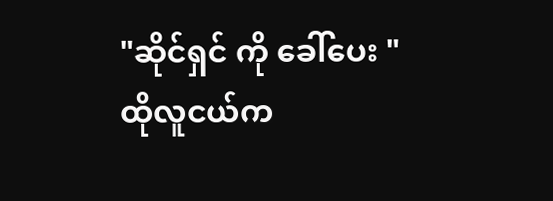"ဆိုင်ရှင် ကို ခေါ်ပေး "
ထိုလူငယ်က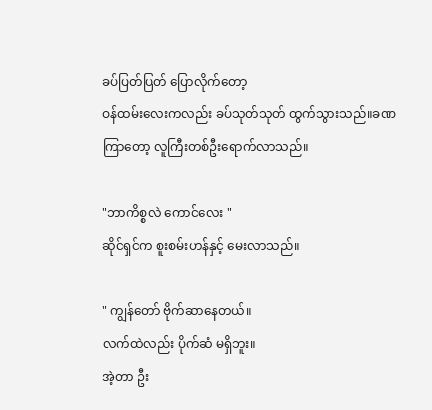ခပ်ပြတ်ပြတ် ပြောလိုက်တော့
ဝန်ထမ်းလေးကလည်း ခပ်သုတ်သုတ် ထွက်သွားသည်။ခဏကြာတော့ လူကြီးတစ်ဦးရောက်လာသည်။

"ဘာကိစ္စလဲ ကောင်လေး "
ဆိုင်ရှင်က စူးစမ်းဟန်နှင့် မေးလာသည်။

" ကျွန်တော် ဗိုက်ဆာနေတယ်။
လက်ထဲလည်း ပိုက်ဆံ မရှိဘူး။
အဲ့တာ ဦး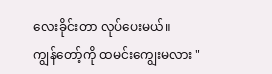လေးခိုင်းတာ လုပ်ပေးမယ်။
ကျွန်တော့်ကို ထမင်းကျွေးမလား "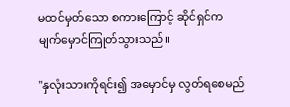မထင်မှတ်သော စကားကြောင့် ဆိုင်ရှင်က
မျက်မှောင်ကြုတ်သွားသည်။

"နှလုံးသားကိုရင်း၍ အမှောင်မှ လွတ်ရစေမည်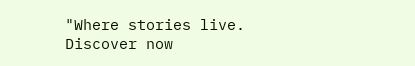"Where stories live. Discover now